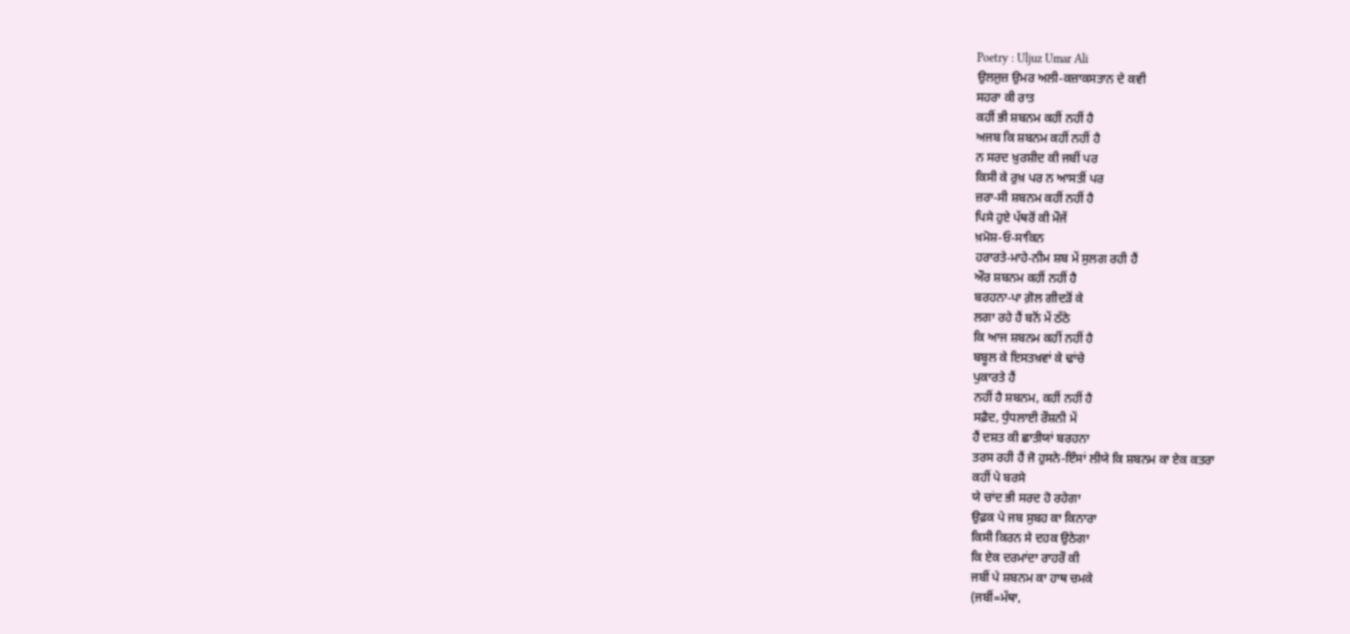Poetry : Uljuz Umar Ali
ਉਲਜੁਜ਼ ਉਮਰ ਅਲੀ-ਕਜ਼ਾਕਸਤਾਨ ਦੇ ਕਵੀ
ਸਹਰਾ ਕੀ ਰਾਤ
ਕਹੀਂ ਭੀ ਸ਼ਬਨਮ ਕਹੀਂ ਨਹੀਂ ਹੈ
ਅਜਬ ਕਿ ਸ਼ਬਨਮ ਕਹੀਂ ਨਹੀਂ ਹੈ
ਨ ਸਰਦ ਖ਼ੁਰਸ਼ੀਦ ਕੀ ਜਬੀਂ ਪਰ
ਕਿਸੀ ਕੇ ਰੁਖ਼ ਪਰ ਨ ਆਸਤੀਂ ਪਰ
ਜ਼ਰਾ-ਸੀ ਸ਼ਬਨਮ ਕਹੀਂ ਨਹੀਂ ਹੈ
ਪਿਸੇ ਹੁਏ ਪੱਥਰੋਂ ਕੀ ਮੌਜੇਂ
ਖ਼ਮੋਸ਼-ਓ-ਸਾਕਿਨ
ਹਰਾਰਤੇ-ਮਾਹੇ-ਨੀਮ ਸ਼ਬ ਮੇਂ ਸੁਲਗ ਰਹੀ ਹੈਂ
ਔਰ ਸ਼ਬਨਮ ਕਹੀਂ ਨਹੀਂ ਹੈ
ਬਰਹਨਾ-ਪਾ ਗ਼ੋਲ ਗੀਦੜੋਂ ਕੇ
ਲਗਾ ਰਹੇ ਹੈਂ ਬਨੋਂ ਮੇਂ ਠੱਠੇ
ਕਿ ਆਜ ਸ਼ਬਨਮ ਕਹੀਂ ਨਹੀਂ ਹੈ
ਬਬੂਲ ਕੇ ਇਸਤਖ਼ਵਾਂ ਕੇ ਢਾਂਚੇ
ਪੁਕਾਰਤੇ ਹੈਂ
ਨਹੀਂ ਹੈ ਸ਼ਬਨਮ, ਕਹੀਂ ਨਹੀਂ ਹੈ
ਸਫ਼ੈਦ, ਧੁੰਧਲਾਈ ਰੌਸ਼ਨੀ ਮੇਂ
ਹੈਂ ਦਸ਼ਤ ਕੀ ਛਾਤੀਯਾਂ ਬਰਹਨਾ
ਤਰਸ ਰਹੀ ਹੈਂ ਜੋ ਹੁਸਨੇ-ਇੰਸਾਂ ਲੀਯੇ ਕਿ ਸ਼ਬਨਮ ਕਾ ਏਕ ਕਤਰਾ
ਕਹੀਂ ਪੇ ਬਰਸੇ
ਯੇ ਚਾਂਦ ਭੀ ਸਰਦ ਹੋ ਰਹੇਗਾ
ਉਫ਼ਕ ਪੇ ਜਬ ਸੁਬਹ ਕਾ ਕਿਨਾਰਾ
ਕਿਸੀ ਕਿਰਨ ਸੇ ਦਹਕ ਉਠੇਗਾ
ਕਿ ਏਕ ਦਰਮਾਂਦਾ ਰਾਹਰੌ ਕੀ
ਜਬੀਂ ਪੇ ਸ਼ਬਨਮ ਕਾ ਹਾਥ ਚਮਕੇ
(ਜਬੀਂ=ਮੱਥਾ,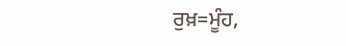ਰੁਖ਼=ਮੂੰਹ,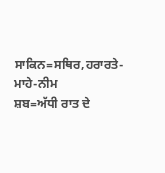ਸਾਕਿਨ=ਸਥਿਰ,ਹਰਾਰਤੇ-ਮਾਹੇ-ਨੀਮ
ਸ਼ਬ=ਅੱਧੀ ਰਾਤ ਦੇ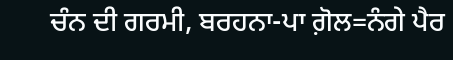ਚੰਨ ਦੀ ਗਰਮੀ, ਬਰਹਨਾ-ਪਾ ਗ਼ੋਲ=ਨੰਗੇ ਪੈਰ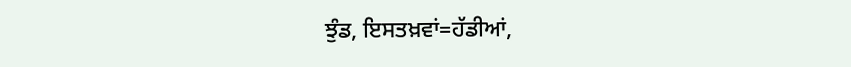ਝੁੰਡ, ਇਸਤਖ਼ਵਾਂ=ਹੱਡੀਆਂ,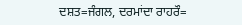ਦਸ਼ਤ=ਜੰਗਲ, ਦਰਮਾਂਦਾ ਰਾਹਰੌ=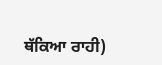ਥੱਕਿਆ ਰਾਹੀ)